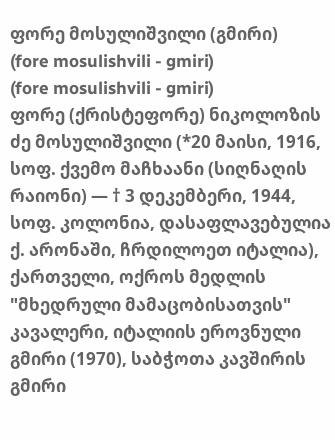ფორე მოსულიშვილი (გმირი)
(fore mosulishvili - gmiri)
(fore mosulishvili - gmiri)
ფორე (ქრისტეფორე) ნიკოლოზის ძე მოსულიშვილი (*20 მაისი, 1916, სოფ. ქვემო მაჩხაანი (სიღნაღის რაიონი) ― † 3 დეკემბერი, 1944, სოფ. კოლონია, დასაფლავებულია ქ. არონაში, ჩრდილოეთ იტალია), ქართველი, ოქროს მედლის "მხედრული მამაცობისათვის" კავალერი, იტალიის ეროვნული გმირი (1970), საბჭოთა კავშირის გმირი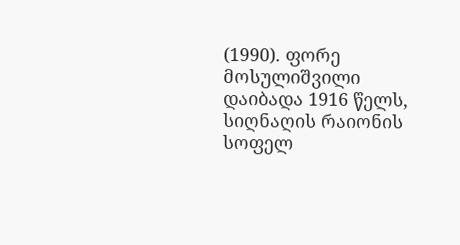(1990). ფორე მოსულიშვილი დაიბადა 1916 წელს, სიღნაღის რაიონის სოფელ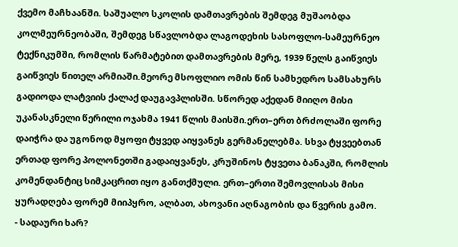ქვემო მაჩხაანში. საშუალო სკოლის დამთავრების შემდეგ მუშაობდა კოლმეურნეობაში, შემდეგ სწავლობდა ლაგოდეხის სასოფლო-სამეურნეო ტექნიკუმში, რომლის წარმატებით დამთავრების მერე, 1939 წელს გაიწვიეს გაიწვიეს წითელ არმიაში.მეორე მსოფლიო ომის წინ სამხედრო სამსახურს გადიოდა ლატვიის ქალაქ დაუგავპლისში. სწორედ აქედან მიიღო მისი უკანასკნელი წერილი ოჯახმა 1941 წლის მაისში.ერთ–ერთ ბრძოლაში ფორე დაიჭრა და უგონოდ მყოფი ტყვედ აიყვანეს გერმანელებმა. სხვა ტყვეებთან ერთად ფორე პოლონეთში გადაიყვანეს, კრუშინოს ტყვეთა ბანაკში, რომლის კომენდანტიც სიმკაცრით იყო განთქმული. ერთ–ერთი შემოვლისას მისი ყურადღება ფორემ მიიპყრო, ალბათ, ახოვანი აღნაგობის და წვერის გამო.
- სადაური ხარ?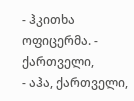- ჰკითხა ოფიცერმა. - ქართველი,
- აჰა, ქართველი,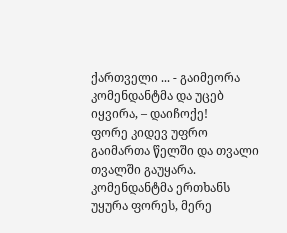ქართველი ... - გაიმეორა კომენდანტმა და უცებ იყვირა, – დაიჩოქე!
ფორე კიდევ უფრო გაიმართა წელში და თვალი თვალში გაუყარა. კომენდანტმა ერთხანს უყურა ფორეს, მერე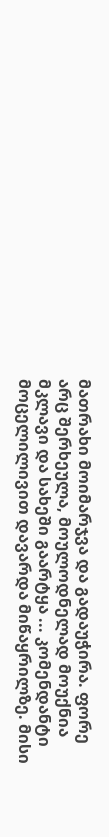მათრახი მოიმარჯვა და გადაუჭირა. ფორე არც შერხეულა, მოულოდნელად მოუქნია მკლავი და სახეში გაარტყა ... კომენდანტი მოცელილივით დავარდა მიწაყრილზე. მისი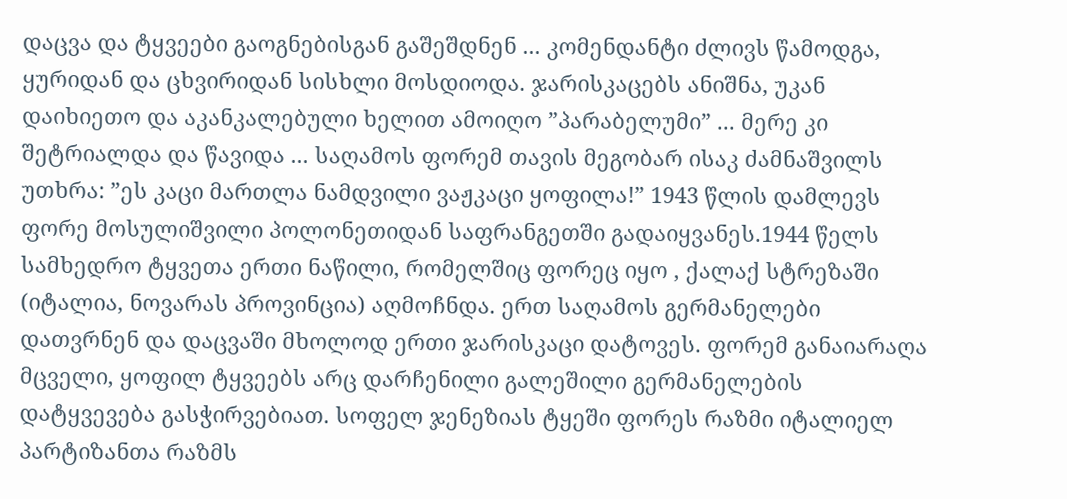დაცვა და ტყვეები გაოგნებისგან გაშეშდნენ ... კომენდანტი ძლივს წამოდგა, ყურიდან და ცხვირიდან სისხლი მოსდიოდა. ჯარისკაცებს ანიშნა, უკან დაიხიეთო და აკანკალებული ხელით ამოიღო ”პარაბელუმი” ... მერე კი შეტრიალდა და წავიდა ... საღამოს ფორემ თავის მეგობარ ისაკ ძამნაშვილს უთხრა: ”ეს კაცი მართლა ნამდვილი ვაჟკაცი ყოფილა!” 1943 წლის დამლევს ფორე მოსულიშვილი პოლონეთიდან საფრანგეთში გადაიყვანეს.1944 წელს სამხედრო ტყვეთა ერთი ნაწილი, რომელშიც ფორეც იყო , ქალაქ სტრეზაში (იტალია, ნოვარას პროვინცია) აღმოჩნდა. ერთ საღამოს გერმანელები დათვრნენ და დაცვაში მხოლოდ ერთი ჯარისკაცი დატოვეს. ფორემ განაიარაღა მცველი, ყოფილ ტყვეებს არც დარჩენილი გალეშილი გერმანელების დატყვევება გასჭირვებიათ. სოფელ ჯენეზიას ტყეში ფორეს რაზმი იტალიელ პარტიზანთა რაზმს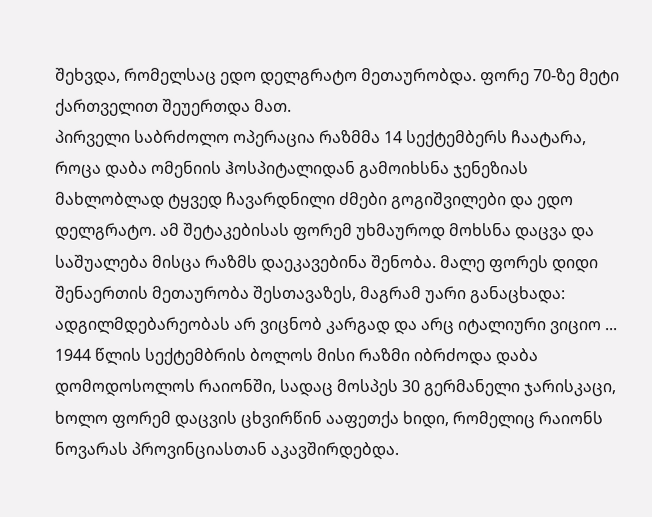შეხვდა, რომელსაც ედო დელგრატო მეთაურობდა. ფორე 70-ზე მეტი ქართველით შეუერთდა მათ.
პირველი საბრძოლო ოპერაცია რაზმმა 14 სექტემბერს ჩაატარა, როცა დაბა ომენიის ჰოსპიტალიდან გამოიხსნა ჯენეზიას მახლობლად ტყვედ ჩავარდნილი ძმები გოგიშვილები და ედო დელგრატო. ამ შეტაკებისას ფორემ უხმაუროდ მოხსნა დაცვა და საშუალება მისცა რაზმს დაეკავებინა შენობა. მალე ფორეს დიდი შენაერთის მეთაურობა შესთავაზეს, მაგრამ უარი განაცხადა: ადგილმდებარეობას არ ვიცნობ კარგად და არც იტალიური ვიციო ... 1944 წლის სექტემბრის ბოლოს მისი რაზმი იბრძოდა დაბა დომოდოსოლოს რაიონში, სადაც მოსპეს 30 გერმანელი ჯარისკაცი, ხოლო ფორემ დაცვის ცხვირწინ ააფეთქა ხიდი, რომელიც რაიონს ნოვარას პროვინციასთან აკავშირდებდა.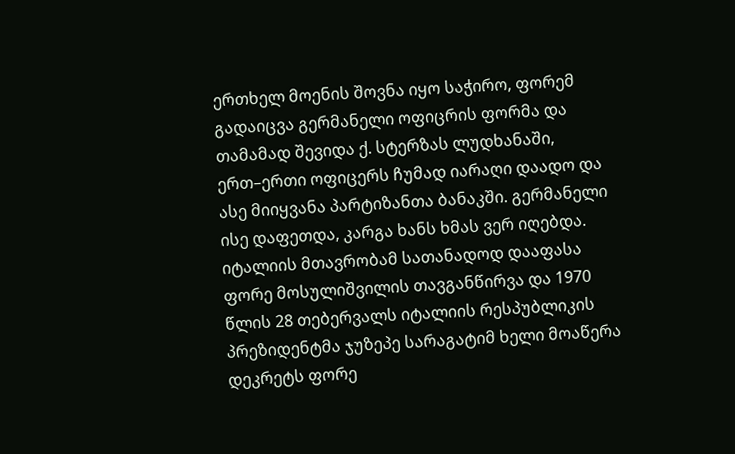ერთხელ მოენის შოვნა იყო საჭირო, ფორემ გადაიცვა გერმანელი ოფიცრის ფორმა და თამამად შევიდა ქ. სტერზას ლუდხანაში, ერთ–ერთი ოფიცერს ჩუმად იარაღი დაადო და ასე მიიყვანა პარტიზანთა ბანაკში. გერმანელი ისე დაფეთდა, კარგა ხანს ხმას ვერ იღებდა. იტალიის მთავრობამ სათანადოდ დააფასა ფორე მოსულიშვილის თავგანწირვა და 1970 წლის 28 თებერვალს იტალიის რესპუბლიკის პრეზიდენტმა ჯუზეპე სარაგატიმ ხელი მოაწერა დეკრეტს ფორე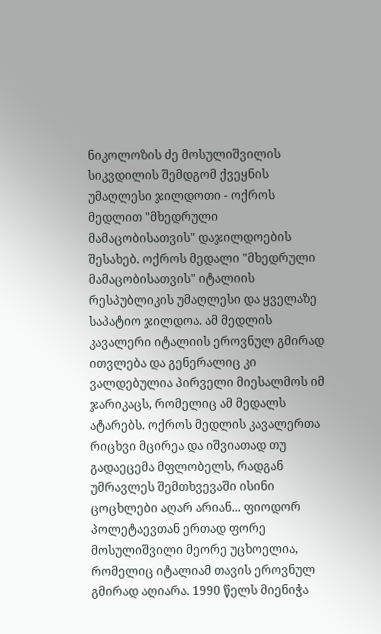ნიკოლოზის ძე მოსულიშვილის სიკვდილის შემდგომ ქვეყნის უმაღლესი ჯილდოთი - ოქროს მედლით "მხედრული მამაცობისათვის" დაჯილდოების შესახებ. ოქროს მედალი "მხედრული მამაცობისათვის" იტალიის რესპუბლიკის უმაღლესი და ყველაზე საპატიო ჯილდოა. ამ მედლის კავალერი იტალიის ეროვნულ გმირად ითვლება და გენერალიც კი ვალდებულია პირველი მიესალმოს იმ ჯარიკაცს, რომელიც ამ მედალს ატარებს. ოქროს მედლის კავალერთა რიცხვი მცირეა და იშვიათად თუ გადაეცემა მფლობელს, რადგან უმრავლეს შემთხვევაში ისინი ცოცხლები აღარ არიან... ფიოდორ პოლეტაევთან ერთად ფორე მოსულიშვილი მეორე უცხოელია, რომელიც იტალიამ თავის ეროვნულ გმირად აღიარა. 1990 წელს მიენიჭა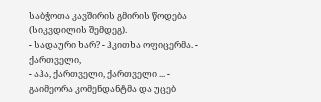საბჭოთა კავშირის გმირის წოდება (სიკვდილის შემდეგ).
- სადაური ხარ? - ჰკითხა ოფიცერმა. - ქართველი,
- აჰა, ქართველი, ქართველი ... - გაიმეორა კომენდანტმა და უცებ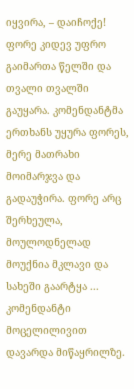იყვირა, – დაიჩოქე!
ფორე კიდევ უფრო გაიმართა წელში და თვალი თვალში გაუყარა. კომენდანტმა ერთხანს უყურა ფორეს, მერე მათრახი მოიმარჯვა და გადაუჭირა. ფორე არც შერხეულა, მოულოდნელად მოუქნია მკლავი და სახეში გაარტყა ... კომენდანტი მოცელილივით დავარდა მიწაყრილზე.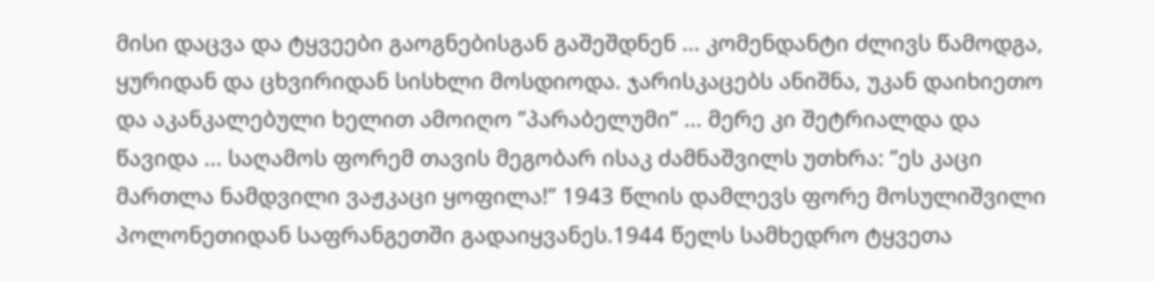მისი დაცვა და ტყვეები გაოგნებისგან გაშეშდნენ ... კომენდანტი ძლივს წამოდგა, ყურიდან და ცხვირიდან სისხლი მოსდიოდა. ჯარისკაცებს ანიშნა, უკან დაიხიეთო და აკანკალებული ხელით ამოიღო ”პარაბელუმი” ... მერე კი შეტრიალდა და წავიდა ... საღამოს ფორემ თავის მეგობარ ისაკ ძამნაშვილს უთხრა: ”ეს კაცი მართლა ნამდვილი ვაჟკაცი ყოფილა!” 1943 წლის დამლევს ფორე მოსულიშვილი პოლონეთიდან საფრანგეთში გადაიყვანეს.1944 წელს სამხედრო ტყვეთა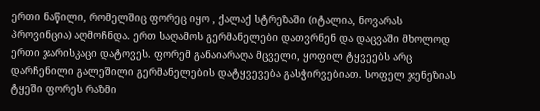ერთი ნაწილი, რომელშიც ფორეც იყო , ქალაქ სტრეზაში (იტალია, ნოვარას პროვინცია) აღმოჩნდა. ერთ საღამოს გერმანელები დათვრნენ და დაცვაში მხოლოდ ერთი ჯარისკაცი დატოვეს. ფორემ განაიარაღა მცველი, ყოფილ ტყვეებს არც დარჩენილი გალეშილი გერმანელების დატყვევება გასჭირვებიათ. სოფელ ჯენეზიას ტყეში ფორეს რაზმი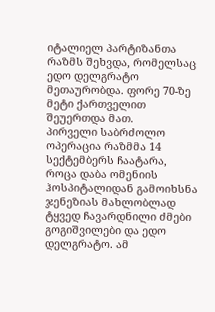იტალიელ პარტიზანთა რაზმს შეხვდა, რომელსაც ედო დელგრატო მეთაურობდა. ფორე 70-ზე მეტი ქართველით შეუერთდა მათ.
პირველი საბრძოლო ოპერაცია რაზმმა 14 სექტემბერს ჩაატარა, როცა დაბა ომენიის ჰოსპიტალიდან გამოიხსნა ჯენეზიას მახლობლად ტყვედ ჩავარდნილი ძმები გოგიშვილები და ედო დელგრატო. ამ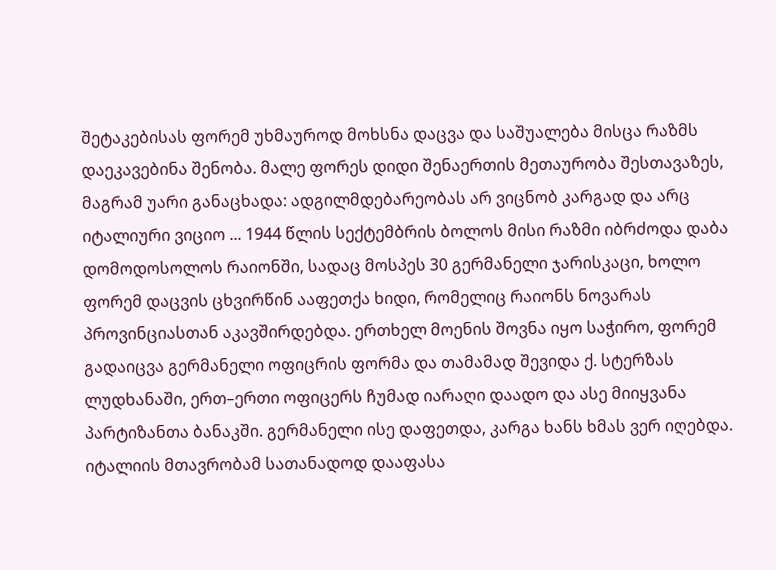შეტაკებისას ფორემ უხმაუროდ მოხსნა დაცვა და საშუალება მისცა რაზმს დაეკავებინა შენობა. მალე ფორეს დიდი შენაერთის მეთაურობა შესთავაზეს, მაგრამ უარი განაცხადა: ადგილმდებარეობას არ ვიცნობ კარგად და არც იტალიური ვიციო ... 1944 წლის სექტემბრის ბოლოს მისი რაზმი იბრძოდა დაბა დომოდოსოლოს რაიონში, სადაც მოსპეს 30 გერმანელი ჯარისკაცი, ხოლო ფორემ დაცვის ცხვირწინ ააფეთქა ხიდი, რომელიც რაიონს ნოვარას პროვინციასთან აკავშირდებდა. ერთხელ მოენის შოვნა იყო საჭირო, ფორემ გადაიცვა გერმანელი ოფიცრის ფორმა და თამამად შევიდა ქ. სტერზას ლუდხანაში, ერთ–ერთი ოფიცერს ჩუმად იარაღი დაადო და ასე მიიყვანა პარტიზანთა ბანაკში. გერმანელი ისე დაფეთდა, კარგა ხანს ხმას ვერ იღებდა. იტალიის მთავრობამ სათანადოდ დააფასა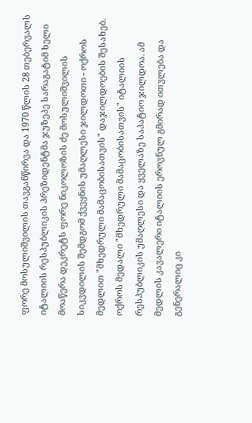ფორე მოსულიშვილის თავგანწირვა და 1970 წლის 28 თებერვალს იტალიის რესპუბლიკის პრეზიდენტმა ჯუზეპე სარაგატიმ ხელი მოაწერა დეკრეტს ფორე ნიკოლოზის ძე მოსულიშვილის სიკვდილის შემდგომ ქვეყნის უმაღლესი ჯილდოთი - ოქროს მედლით "მხედრული მამაცობისათვის" დაჯილდოების შესახებ. ოქროს მედალი "მხედრული მამაცობისათვის" იტალიის რესპუბლიკის უმაღლესი და ყველაზე საპატიო ჯილდოა. ამ მედლის კავალერი იტალიის ეროვნულ გმირად ითვლება და გენერალიც კი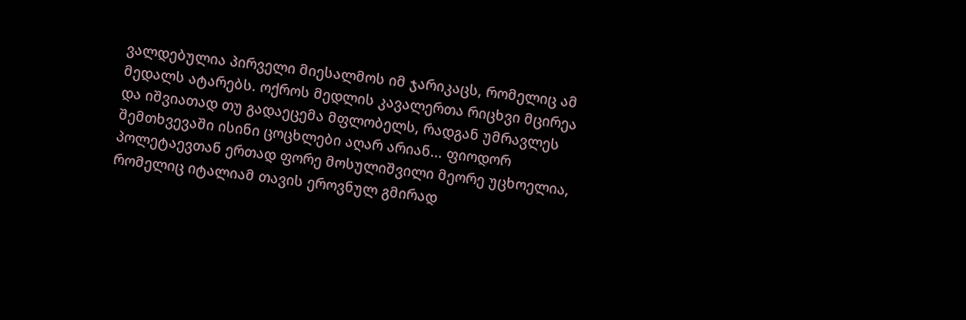ვალდებულია პირველი მიესალმოს იმ ჯარიკაცს, რომელიც ამ მედალს ატარებს. ოქროს მედლის კავალერთა რიცხვი მცირეა და იშვიათად თუ გადაეცემა მფლობელს, რადგან უმრავლეს შემთხვევაში ისინი ცოცხლები აღარ არიან... ფიოდორ პოლეტაევთან ერთად ფორე მოსულიშვილი მეორე უცხოელია, რომელიც იტალიამ თავის ეროვნულ გმირად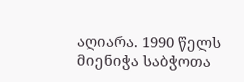აღიარა. 1990 წელს მიენიჭა საბჭოთა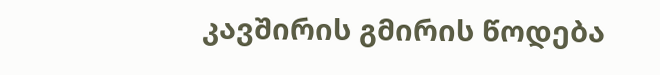კავშირის გმირის წოდება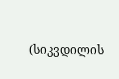(სიკვდილის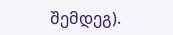შემდეგ).